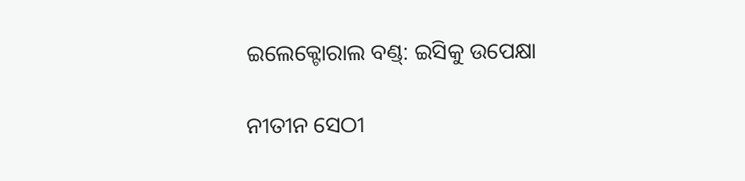ଇଲେକ୍ଟୋରାଲ ବଣ୍ଡ୍‌: ଇସିକୁ ଉପେକ୍ଷା

ନୀତୀନ ସେଠୀ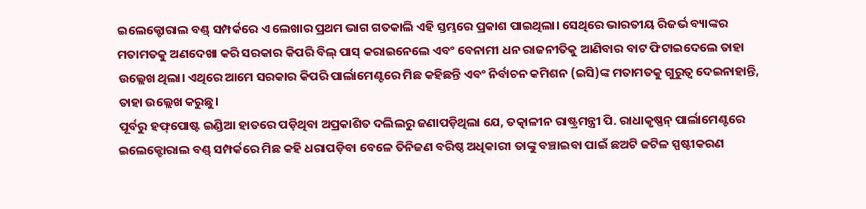ଇଲେକ୍ଟୋରାଲ ବଣ୍ଡ୍‌ ସମ୍ପର୍କରେ ଏ ଲେଖାର ପ୍ରଥମ ଭାଗ ଗତକାଲି ଏହି ସ୍ତମ୍ଭରେ ପ୍ରକାଶ ପାଇଥିଲା। ସେଥିରେ ଭାରତୀୟ ରିଜର୍ଭ ବ୍ୟାଙ୍କର ମତାମତକୁ ଅଣଦେଖା କରି ସରକାର କିପରି ବିଲ୍‌ ପାସ୍‌ କରାଇନେଲେ ଏବଂ ବେନାମୀ ଧନ ରାଜନୀତିକୁ ଆଣିବାର ବାଟ ଫିଟାଇଦେଲେ ତାହା ଉଲ୍ଲେଖ ଥିଲା। ଏଥିରେ ଆମେ ସରକାର କିପରି ପାର୍ଲାମେଣ୍ଟରେ ମିଛ କହିଛନ୍ତି ଏବଂ ନିର୍ବାଚନ କମିଶନ (ଇସି)ଙ୍କ ମତାମତକୁ ଗୁରୁତ୍ୱ ଦେଇନାହାନ୍ତି, ତାହା ଉଲ୍ଲେଖ କରୁଛୁ।
ପୂର୍ବରୁ ହଫ୍‌ପୋଷ୍ଟ ଇଣ୍ଡିଆ ହାତରେ ପଡ଼ିଥିବା ଅପ୍ରକାଶିତ ଦଲିଲରୁ ଜଣାପଡ଼ିଥିଲା ଯେ, ତତ୍କାଳୀନ ରାଷ୍ଟ୍ରମନ୍ତ୍ରୀ ପି. ରାଧାକୃଷ୍ଣନ୍‌ ପାର୍ଲାମେଣ୍ଟରେ ଇଲେକ୍ଟୋରାଲ ବଣ୍ଡ୍‌ ସମ୍ପର୍କରେ ମିଛ କହି ଧରାପଡ଼ିବା ବେଳେ ତିନିଜଣ ବରିଷ୍ଠ ଅଧିକାରୀ ତାଙ୍କୁ ବଞ୍ଚାଇବା ପାଇଁ ଛଅଟି ଜଟିଳ ସ୍ପଷ୍ଟୀକରଣ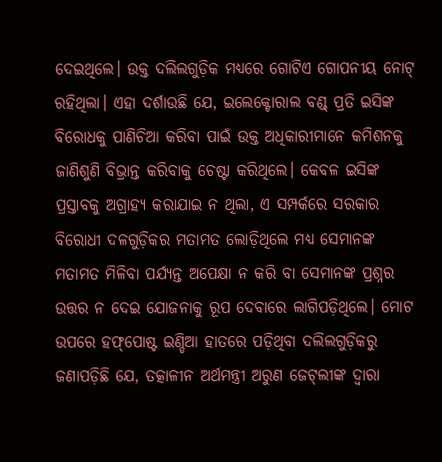ଦେଇଥିଲେ। ଉକ୍ତ ଦଲିଲଗୁଡ଼ିକ ମଧ୍ୟରେ ଗୋଟିଏ ଗୋପନୀୟ ନୋଟ୍‌ ରହିଥିଲା। ଏହା ଦର୍ଶାଉଛି ଯେ, ଇଲେକ୍ଟୋରାଲ ବଣ୍ଡ୍‌ ପ୍ରତି ଇସିଙ୍କ ବିରୋଧକୁ ପାଣିଚିଆ କରିବା ପାଇଁ ଉକ୍ତ ଅଧିକାରୀମାନେ କମିଶନକୁ ଜାଣିଶୁଣି ବିଭ୍ରାନ୍ତ କରିବାକୁ ଚେଷ୍ଟା କରିଥିଲେ। କେବଳ ଇସିଙ୍କ ପ୍ରସ୍ତାବକୁ ଅଗ୍ରାହ୍ୟ କରାଯାଇ ନ ଥିଲା, ଏ ସମ୍ପର୍କରେ ସରକାର ବିରୋଧୀ ଦଳଗୁଡ଼ିକର ମତାମତ ଲୋଡ଼ିଥିଲେ ମଧ୍ୟ ସେମାନଙ୍କ ମତାମତ ମିଳିବା ପର୍ଯ୍ୟନ୍ତ ଅପେକ୍ଷା ନ କରି ବା ସେମାନଙ୍କ ପ୍ରଶ୍ନର ଉତ୍ତର ନ ଦେଇ ଯୋଜନାକୁ ରୂପ ଦେବାରେ ଲାଗିପଡ଼ିଥିଲେ। ମୋଟ ଉପରେ ହଫ୍‌ପୋଷ୍ଟ ଇଣ୍ଡିଆ ହାତରେ ପଡ଼ିଥିବା ଦଲିଲଗୁଡ଼ିକରୁ ଜଣାପଡ଼ିଛି ଯେ, ତତ୍କାଳୀନ ଅର୍ଥମନ୍ତ୍ରୀ ଅରୁଣ ଜେଟ୍‌ଲୀଙ୍କ ଦ୍ୱାରା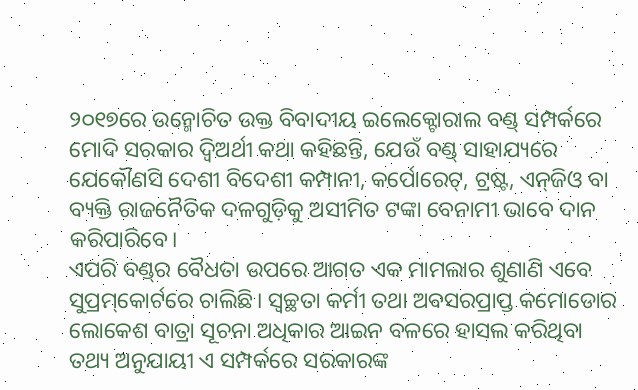୨୦୧୭ରେ ଉନ୍ମୋଚିତ ଉକ୍ତ ବିବାଦୀୟ ଇଲେକ୍ଟୋରାଲ ବଣ୍ଡ୍‌ ସମ୍ପର୍କରେ ମୋଦି ସରକାର ଦ୍ୱିଅର୍ଥୀ କଥା କହିଛନ୍ତି, ଯେଉଁ ବଣ୍ଡ୍‌ ସାହାଯ୍ୟରେ ଯେକୌଣସି ଦେଶୀ ବିଦେଶୀ କମ୍ପାନୀ, କର୍ପୋରେଟ୍‌, ଟ୍ରଷ୍ଟ, ଏନ୍‌ଜିଓ ବା ବ୍ୟକ୍ତି ରାଜନୈତିକ ଦଳଗୁଡ଼ିକୁ ଅସୀମିତ ଟଙ୍କା ବେନାମୀ ଭାବେ ଦାନ କରିପାରିବେ।
ଏପରି ବଣ୍ଡ୍‌ର ବୈଧତା ଉପରେ ଆଗତ ଏକ ମାମଲାର ଶୁଣାଣି ଏବେ ସୁପ୍ରମ୍‌କୋର୍ଟରେ ଚାଲିଛି। ସ୍ବଚ୍ଛତା କର୍ମୀ ତଥା ଅବସରପ୍ରାପ୍ତ କମୋଡୋର ଲୋକେଶ ବାତ୍ରା ସୂଚନା ଅଧିକାର ଆଇନ ବଳରେ ହାସଲ କରିଥିବା ତଥ୍ୟ ଅନୁଯାୟୀ ଏ ସମ୍ପର୍କରେ ସରକାରଙ୍କ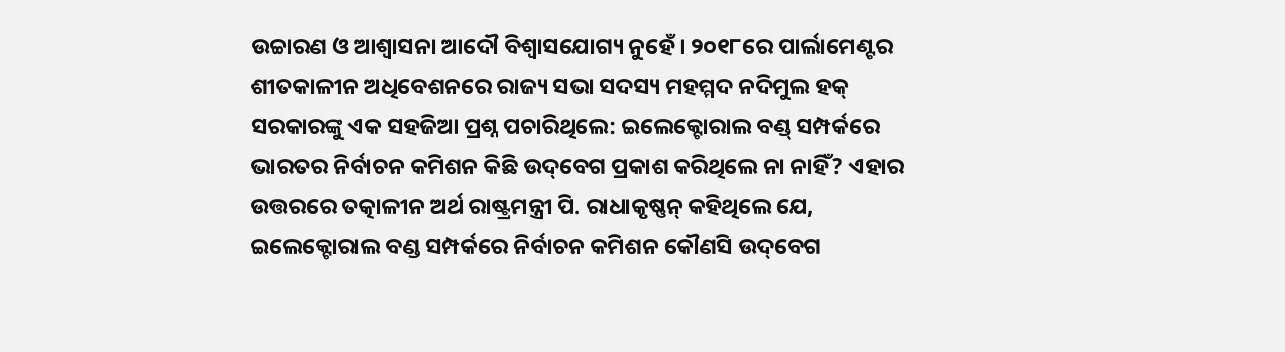ଉଚ୍ଚାରଣ ଓ ଆଶ୍ୱାସନା ଆଦୌ ବିଶ୍ୱାସଯୋଗ୍ୟ ନୁହେଁ। ୨୦୧୮ରେ ପାର୍ଲାମେଣ୍ଟର ଶୀତକାଳୀନ ଅଧିବେଶନରେ ରାଜ୍ୟ ସଭା ସଦସ୍ୟ ମହମ୍ମଦ ନଦିମୁଲ ହକ୍‌ ସରକାରଙ୍କୁ ଏକ ସହଜିଆ ପ୍ରଶ୍ନ ପଚାରିଥିଲେ: ଇଲେକ୍ଟୋରାଲ ବଣ୍ଡ୍‌ ସମ୍ପର୍କରେ ଭାରତର ନିର୍ବାଚନ କମିଶନ କିଛି ଉଦ୍‌ବେଗ ପ୍ରକାଶ କରିଥିଲେ ନା ନାହିଁ? ଏହାର ଉତ୍ତରରେ ତତ୍କାଳୀନ ଅର୍ଥ ରାଷ୍ଟ୍ରମନ୍ତ୍ରୀ ପି. ରାଧାକୃଷ୍ଣନ୍‌ କହିଥିଲେ ଯେ, ଇଲେକ୍ଟୋରାଲ ବଣ୍ଡ ସମ୍ପର୍କରେ ନିର୍ବାଚନ କମିଶନ କୌଣସି ଉଦ୍‌ବେଗ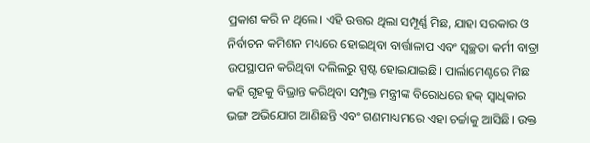ପ୍ରକାଶ କରି ନ ଥିଲେ। ଏହି ଉତ୍ତର ଥିଲା ସମ୍ପୂର୍ଣ୍ଣ ମିଛ, ଯାହା ସରକାର ଓ ନିର୍ବାଚନ କମିଶନ ମଧ୍ୟରେ ହୋଇଥିବା ବାର୍ତ୍ତାଳାପ ଏବଂ ସ୍ବଚ୍ଛତା କର୍ମୀ ବାତ୍ରା ଉପସ୍ଥାପନ କରିଥିବା ଦଲିଲରୁ ସ୍ପଷ୍ଟ ହୋଇଯାଇଛି। ପାର୍ଲାମେଣ୍ଟରେ ମିଛ କହି ଗୃହକୁ ବିଭ୍ରାନ୍ତ କରିଥିବା ସମ୍ପୃକ୍ତ ମନ୍ତ୍ରୀଙ୍କ ବିରୋଧରେ ହକ୍‌ ସ୍ବାଧିକାର ଭଙ୍ଗ ଅଭିଯୋଗ ଆଣିଛନ୍ତି ଏବଂ ଗଣମାଧ୍ୟମରେ ଏହା ଚର୍ଚ୍ଚାକୁ ଆସିଛି। ଉକ୍ତ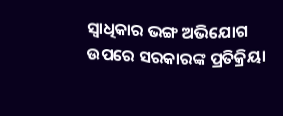ସ୍ବାଧିକାର ଭଙ୍ଗ ଅଭିଯୋଗ ଉପରେ ସରକାରଙ୍କ ପ୍ରତିକ୍ରିୟା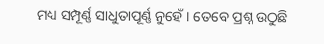ମଧ୍ୟ ସମ୍ପୂର୍ଣ୍ଣ ସାଧୁତାପୂର୍ଣ୍ଣ ନୁହେଁ। ତେବେ ପ୍ରଶ୍ନ ଉଠୁଛି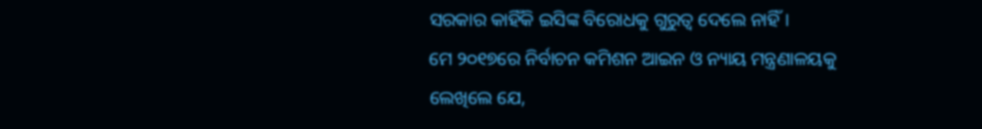ସରକାର କାହିଁକି ଇସିଙ୍କ ବିରୋଧକୁ ଗୁରୁତ୍ୱ ଦେଲେ ନାହିଁ।
ମେ ୨୦୧୭ରେ ନିର୍ବାଚନ କମିଶନ ଆଇନ ଓ ନ୍ୟାୟ ମନ୍ତ୍ରଣାଳୟକୁ ଲେଖିଲେ ଯେ,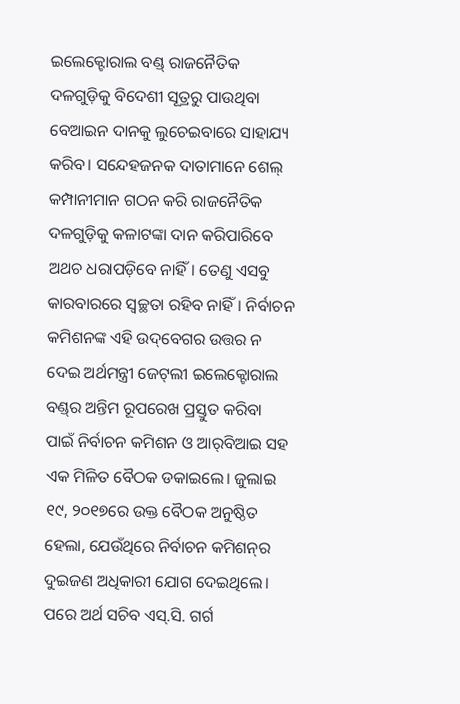ଇଲେକ୍ଟୋରାଲ ବଣ୍ଡ୍‌ ରାଜନୈତିକ ଦଳଗୁଡ଼ିକୁ ବିଦେଶୀ ସୂତ୍ରରୁ ପାଉଥିବା ବେଆଇନ ଦାନକୁ ଲୁଚେଇବାରେ ସାହାଯ୍ୟ କରିବ। ସନ୍ଦେହଜନକ ଦାତାମାନେ ଶେଲ୍‌ କମ୍ପାନୀମାନ ଗଠନ କରି ରାଜନୈତିକ ଦଳଗୁଡ଼ିକୁ କଳାଟଙ୍କା ଦାନ କରିପାରିବେ ଅଥଚ ଧରାପଡ଼ିବେ ନାହିଁ। ତେଣୁ ଏସବୁ କାରବାରରେ ସ୍ବଚ୍ଛତା ରହିବ ନାହିଁ। ନିର୍ବାଚନ କମିଶନଙ୍କ ଏହି ଉଦ୍‌ବେଗର ଉତ୍ତର ନ ଦେଇ ଅର୍ଥମନ୍ତ୍ରୀ ଜେଟ୍‌ଲୀ ଇଲେକ୍ଟୋରାଲ ବଣ୍ଡ୍‌ର ଅନ୍ତିମ ରୂପରେଖ ପ୍ରସ୍ତୁତ କରିବା ପାଇଁ ନିର୍ବାଚନ କମିଶନ ଓ ଆର୍‌ବିଆଇ ସହ ଏକ ମିଳିତ ବୈଠକ ଡକାଇଲେ। ଜୁଲାଇ ୧୯, ୨୦୧୭ରେ ଉକ୍ତ ବୈଠକ ଅନୁଷ୍ଠିତ ହେଲା, ଯେଉଁଥିରେ ନିର୍ବାଚନ କମିଶନ୍‌ର ଦୁଇଜଣ ଅଧିକାରୀ ଯୋଗ ଦେଇଥିଲେ। ପରେ ଅର୍ଥ ସଚିବ ଏସ୍‌.ସି. ଗର୍ଗ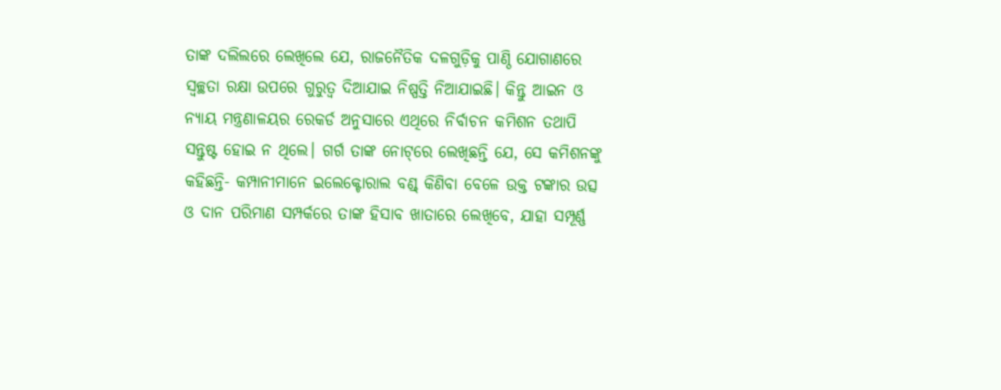ତାଙ୍କ ଦଲିଲରେ ଲେଖିଲେ ଯେ, ରାଜନୈତିକ ଦଳଗୁଡ଼ିକୁ ପାଣ୍ଠି ଯୋଗାଣରେ ସ୍ବଚ୍ଛତା ରକ୍ଷା ଉପରେ ଗୁରୁତ୍ୱ ଦିଆଯାଇ ନିଷ୍ପତ୍ତି ନିଆଯାଇଛି। କିନ୍ତୁ ଆଇନ ଓ ନ୍ୟାୟ ମନ୍ତ୍ରଣାଳୟର ରେକର୍ଡ ଅନୁସାରେ ଏଥିରେ ନିର୍ବାଚନ କମିଶନ ତଥାପି ସନ୍ତୁଷ୍ଟ ହୋଇ ନ ଥିଲେ। ଗର୍ଗ ତାଙ୍କ ନୋଟ୍‌ରେ ଲେଖିଛନ୍ତି ଯେ, ସେ କମିଶନଙ୍କୁ କହିଛନ୍ତି- କମ୍ପାନୀମାନେ ଇଲେକ୍ଟୋରାଲ ବଣ୍ଡ୍‌ କିଣିବା ବେଳେ ଉକ୍ତ ଟଙ୍କାର ଉତ୍ସ ଓ ଦାନ ପରିମାଣ ସମ୍ପର୍କରେ ତାଙ୍କ ହିସାବ ଖାତାରେ ଲେଖିବେ, ଯାହା ସମ୍ପୂର୍ଣ୍ଣ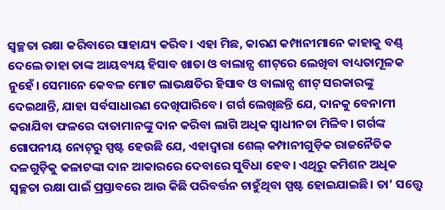ସ୍ବଚ୍ଛତା ରକ୍ଷା କରିବାରେ ସାହାଯ୍ୟ କରିବ। ଏହା ମିଛ, କାରଣ କମ୍ପାନୀମାନେ କାହାକୁ ବଣ୍ଡ୍‌ ଦେଲେ ତାହା ତାଙ୍କ ଆୟବ୍ୟୟ ହିସାବ ଖାତା ଓ ବାଲାନ୍ସ ଶୀଟ୍‌ରେ ଲେଖିବା ବାଧ୍ୟତାମୂଳକ ନୁହେଁ। ସେମାନେ କେବଳ ମୋଟ ଲାଭକ୍ଷତିର ହିସାବ ଓ ବାଲାନ୍ସ ଶୀଟ୍‌ ସରକାରଙ୍କୁ ଦେଇଥାନ୍ତି, ଯାହା ସର୍ବସାଧାରଣ ଦେଖିପାରିବେ। ଗର୍ଗ ଲେଖିଛନ୍ତି ଯେ, ଦାନକୁ ବେନାମୀ କରାଯିବା ଫଳରେ ଦାତାମାନଙ୍କୁ ଦାନ କରିବା ଲାଗି ଅଧିକ ସ୍ବାଧୀନତା ମିଳିବ। ଗର୍ଗଙ୍କ ଗୋପନୀୟ ନୋଟ୍‌ରୁ ସ୍ପଷ୍ଟ ହେଉଛି ଯେ, ଏହାଦ୍ୱାରା ଶେଲ୍‌ କମ୍ପାନୀଗୁଡ଼ିକ ରାଜନୈତିକ ଦଳଗୁଡ଼ିକୁ କଳାଟଙ୍କା ଦାନ ଆକାରରେ ଦେବାରେ ସୁବିଧା ହେବ। ଏଥିରୁ କମିଶନ ଅଧିକ ସ୍ବଚ୍ଛତା ରକ୍ଷା ପାଇଁ ପ୍ରସ୍ତାବରେ ଆଉ କିଛି ପରିବର୍ତ୍ତନ ଚାହୁଁଥିବା ସ୍ପଷ୍ଟ ହୋଇଯାଇଛି। ତା’ ସତ୍ତ୍ୱେ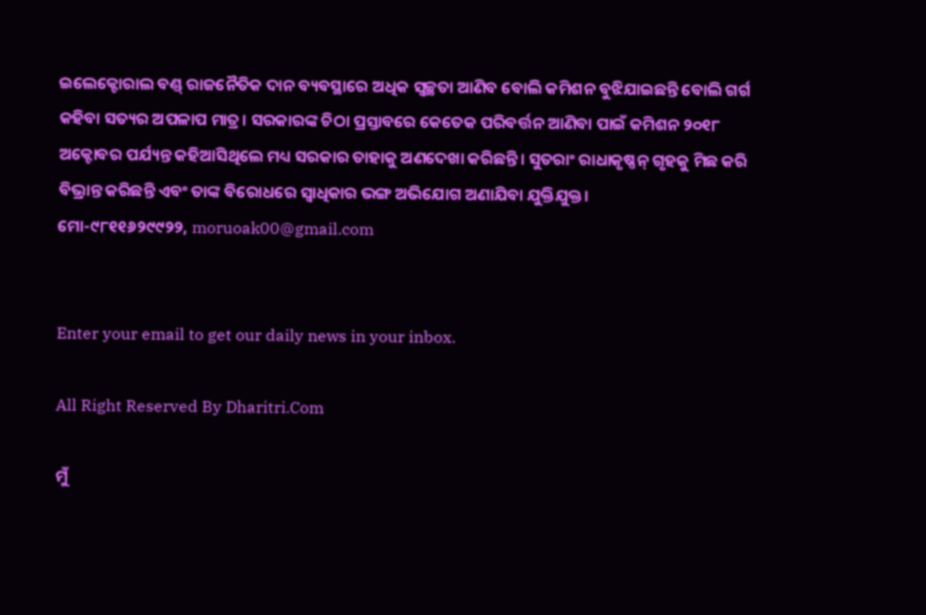ଇଲେକ୍ଟୋରାଲ ବଣ୍ଡ୍‌ ରାଜନୈତିକ ଦାନ ବ୍ୟବସ୍ଥାରେ ଅଧିକ ସ୍ବଚ୍ଛତା ଆଣିବ ବୋଲି କମିଶନ ବୁଝିଯାଇଛନ୍ତି ବୋଲି ଗର୍ଗ କହିବା ସତ୍ୟର ଅପଳାପ ମାତ୍ର। ସରକାରଙ୍କ ଚିଠା ପ୍ରସ୍ତାବରେ କେତେକ ପରିବର୍ତ୍ତନ ଆଣିବା ପାଇଁ କମିଶନ ୨୦୧୮ ଅକ୍ଟୋବର ପର୍ଯ୍ୟନ୍ତ କହିଆସିଥିଲେ ମଧ୍ୟ ସରକାର ତାହାକୁ ଅଣଦେଖା କରିଛନ୍ତି। ସୁତରାଂ ରାଧାକୃଷ୍ଣନ୍‌ ଗୃହକୁ ମିଛ କରି ବିଭ୍ରାନ୍ତ କରିଛନ୍ତି ଏବଂ ତାଙ୍କ ବିରୋଧରେ ସ୍ବାଧିକାର ଭଙ୍ଗ ଅଭିଯୋଗ ଅଣାଯିବା ଯୁକ୍ତିଯୁକ୍ତ।
ମୋ-୯୮୧୧୬୨୯୯୨୨, moruoak00@gmail.com


Enter your email to get our daily news in your inbox.

All Right Reserved By Dharitri.Com

ମୁଁ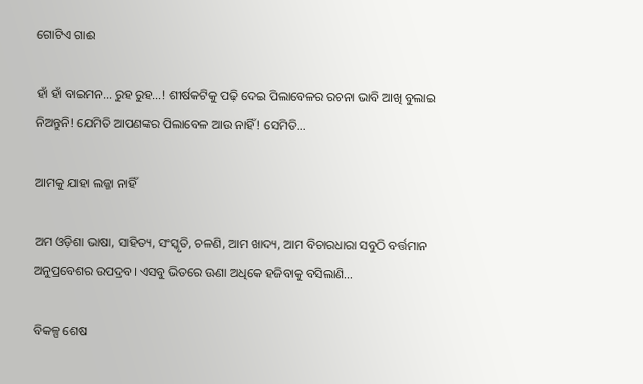ଗୋଟିଏ ଗାଈ

ହାଁ ହାଁ ବାଇମନ… ରୁହ ରୁହ…! ଶୀର୍ଷକଟିକୁ ପଢ଼ି ଦେଇ ପିଲାବେଳର ରଚନା ଭାବି ଆଖି ବୁଲାଇ ନିଅନ୍ତୁନି! ଯେମିତି ଆପଣଙ୍କର ପିଲାବେଳ ଆଉ ନାହିଁ! ସେମିତି…

ଆମକୁ ଯାହା ଲଜ୍ଜା ନାହିଁ

ଅମ ଓଡ଼ିଶା ଭାଷା, ସାହିତ୍ୟ, ସଂସ୍କୃତି, ଚଳଣି, ଆମ ଖାଦ୍ୟ, ଆମ ବିଚାରଧାରା ସବୁଠି ବର୍ତ୍ତମାନ ଅନୁପ୍ରବେଶର ଉପଦ୍ରବ। ଏସବୁ ଭିତରେ ଊଣା ଅଧିକେ ହଜିବାକୁ ବସିଲାଣି…

ବିକଳ୍ପ ଶେଷ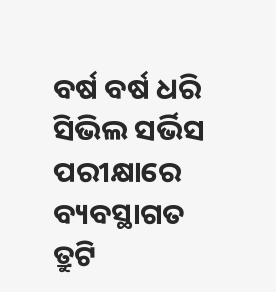ବର୍ଷ ବର୍ଷ ଧରି ସିଭିଲ ସର୍ଭିସ ପରୀକ୍ଷାରେ ବ୍ୟବସ୍ଥାଗତ ତ୍ରୁଟି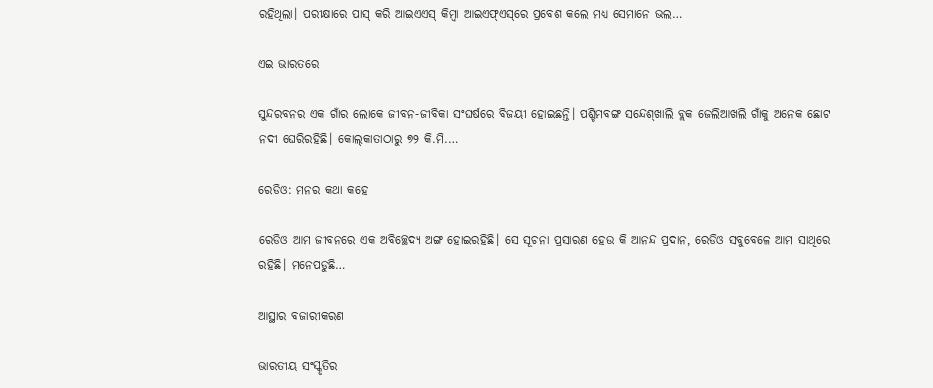ରହିଥିଲା। ପରୀକ୍ଷାରେ ପାସ୍‌ କରି ଆଇଏଏସ୍‌ କିମ୍ବା ଆଇଏଫ୍‌ଏସ୍‌ରେ ପ୍ରବେଶ କଲେ ମଧ୍ୟ ସେମାନେ ଭଲ…

ଏଇ ଭାରତରେ

ସୁନ୍ଦରବନର ଏକ ଗାଁର ଲୋକେ ଜୀବନ-ଜୀବିକା ସଂଘର୍ଷରେ ବିଜୟୀ ହୋଇଛନ୍ତି। ପଶ୍ଚିମବଙ୍ଗ ସନ୍ଦେଶ୍‌ଖାଲି ବ୍ଲକ ଜେଲିଆଖଲି ଗାଁକୁ ଅନେକ ଛୋଟ ନଦୀ ଘେରିରହିଛି। କୋଲ୍‌କାତାଠାରୁ ୭୨ କି.ମି.…

ରେଡିଓ: ମନର କଥା କହେ

ରେଡିଓ ଆମ ଜୀବନରେ ଏକ ଅବିଚ୍ଛେଦ୍ୟ ଅଙ୍ଗ ହୋଇରହିଛି। ସେ ସୂଚନା ପ୍ରସାରଣ ହେଉ କି ଆନନ୍ଦ ପ୍ରଦାନ, ରେଡିଓ ସବୁବେଳେ ଆମ ସାଥିରେ ରହିଛି। ମନେପଡୁଛି…

ଆସ୍ଥାର ବଜାରୀକରଣ

ଭାରତୀୟ ସଂସ୍କୃତିର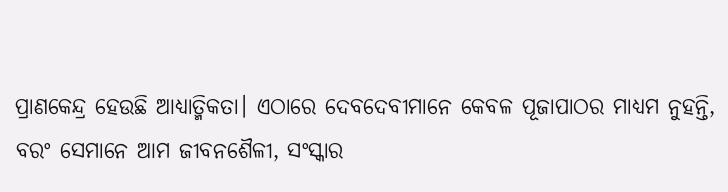ପ୍ରାଣକେନ୍ଦ୍ର ହେଉଛି ଆଧ୍ୟାତ୍ମିକତା। ଏଠାରେ ଦେବଦେବୀମାନେ କେବଳ ପୂଜାପାଠର ମାଧ୍ୟମ ନୁହନ୍ତି, ବରଂ ସେମାନେ ଆମ ଜୀବନଶୈଳୀ, ସଂସ୍କାର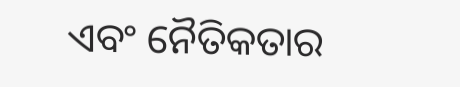ଏବଂ ନୈତିକତାର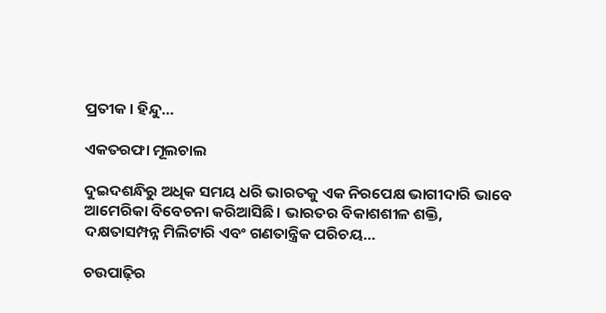ପ୍ରତୀକ। ହିନ୍ଦୁ…

ଏକତରଫା ମୂଲଚାଲ

ଦୁଇଦଶନ୍ଧିରୁ ଅଧିକ ସମୟ ଧରି ଭାରତକୁ ଏକ ନିରପେକ୍ଷ ଭାଗୀଦାରି ଭାବେ ଆମେରିକା ବିବେଚନା କରିଆସିଛି। ଭାରତର ବିକାଶଶୀଳ ଶକ୍ତି, ଦକ୍ଷତାସମ୍ପନ୍ନ ମିଲିଟାରି ଏବଂ ଗଣତାନ୍ତ୍ରିକ ପରିଚୟ…

ଚଉପାଢ଼ିର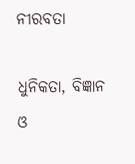ନୀରବତା

ଧୁନିକତା, ବିଜ୍ଞାନ ଓ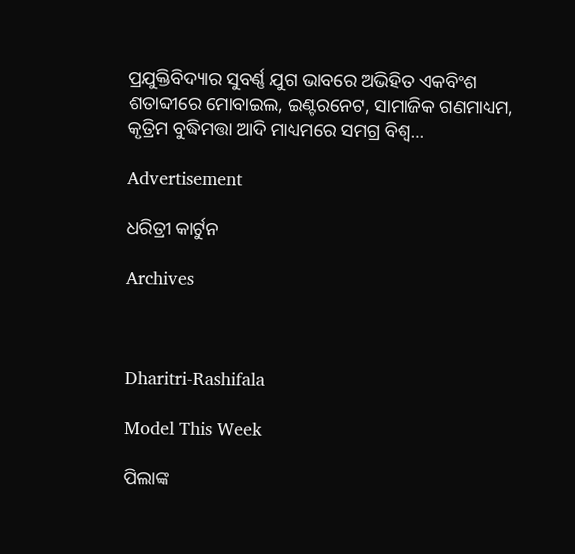ପ୍ରଯୁକ୍ତିବିଦ୍ୟାର ସୁବର୍ଣ୍ଣ ଯୁଗ ଭାବରେ ଅଭିହିତ ଏକବିଂଶ ଶତାବ୍ଦୀରେ ମୋବାଇଲ, ଇଣ୍ଟରନେଟ, ସାମାଜିକ ଗଣମାଧ୍ୟମ, କୃତ୍ରିମ ବୁଦ୍ଧିମତ୍ତା ଆଦି ମାଧ୍ୟମରେ ସମଗ୍ର ବିଶ୍ୱ…

Advertisement

ଧରିତ୍ରୀ କାର୍ଟୁନ

Archives



Dharitri-Rashifala

Model This Week

ପିଲାଙ୍କ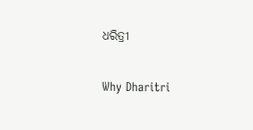ଧରିତ୍ରୀ

Why Dharitri